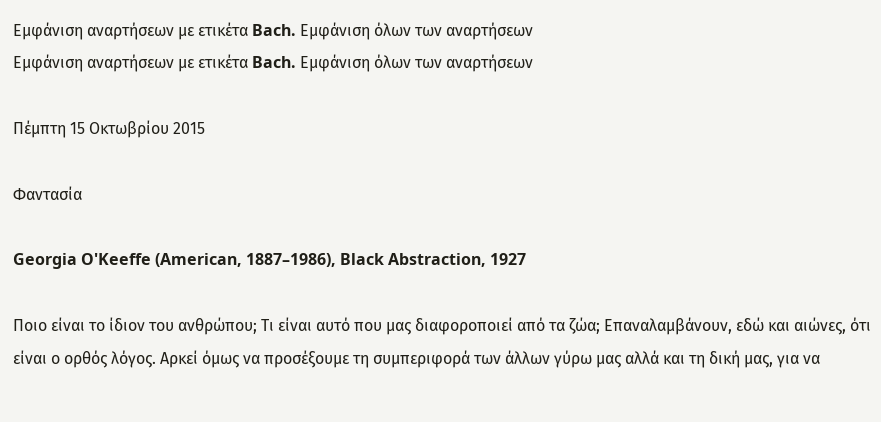Εμφάνιση αναρτήσεων με ετικέτα Bach. Εμφάνιση όλων των αναρτήσεων
Εμφάνιση αναρτήσεων με ετικέτα Bach. Εμφάνιση όλων των αναρτήσεων

Πέμπτη 15 Οκτωβρίου 2015

Φαντασία

Georgia O'Keeffe (American, 1887–1986), Black Abstraction, 1927

Ποιο είναι το ίδιον του ανθρώπου; Τι είναι αυτό που μας διαφοροποιεί από τα ζώα; Επαναλαμβάνουν, εδώ και αιώνες, ότι είναι ο ορθός λόγος. Αρκεί όμως να προσέξουμε τη συμπεριφορά των άλλων γύρω μας αλλά και τη δική μας, για να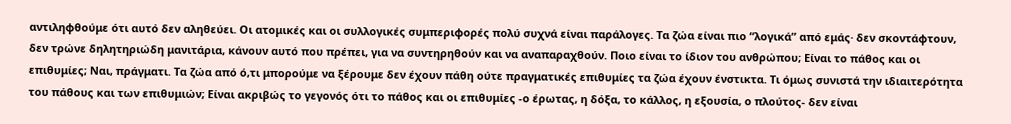αντιληφθούμε ότι αυτό δεν αληθεύει. Οι ατομικές και οι συλλογικές συμπεριφορές πολύ συχνά είναι παράλογες. Τα ζώα είναι πιο “λογικά” από εμάς· δεν σκοντάφτουν, δεν τρώνε δηλητηριώδη μανιτάρια, κάνουν αυτό που πρέπει, για να συντηρηθούν και να αναπαραχθούν. Ποιο είναι το ίδιον του ανθρώπου; Είναι το πάθος και οι επιθυμίες; Ναι, πράγματι. Τα ζώα από ό,τι μπορούμε να ξέρουμε δεν έχουν πάθη ούτε πραγματικές επιθυμίες τα ζώα έχουν ένστικτα. Τι όμως συνιστά την ιδιαιτερότητα του πάθους και των επιθυμιών; Είναι ακριβώς το γεγονός ότι το πάθος και οι επιθυμίες -ο έρωτας, η δόξα, το κάλλος, η εξουσία, ο πλούτος- δεν είναι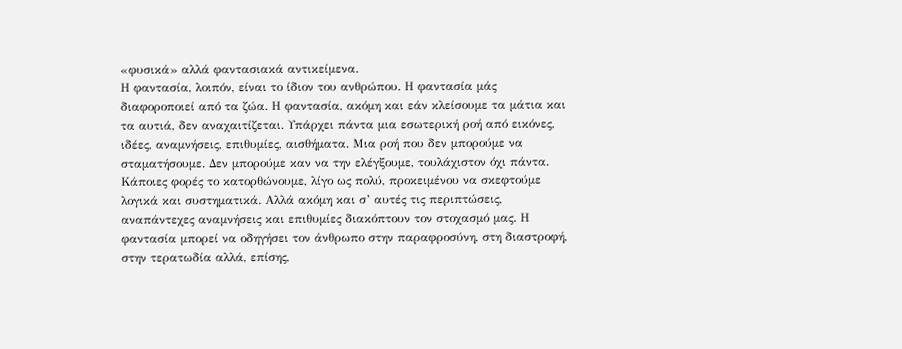«φυσικά» αλλά φαντασιακά αντικείμενα.
Η φαντασία, λοιπόν, είναι το ίδιον του ανθρώπου. Η φαντασία μάς διαφοροποιεί από τα ζώα. Η φαντασία, ακόμη και εάν κλείσουμε τα μάτια και τα αυτιά, δεν αναχαιτίζεται. Υπάρχει πάντα μια εσωτερική ροή από εικόνες, ιδέες, αναμνήσεις, επιθυμίες, αισθήματα. Μια ροή που δεν μπορούμε να σταματήσουμε. Δεν μπορούμε καν να την ελέγξουμε, τουλάχιστον όχι πάντα. Κάποιες φορές το κατορθώνουμε, λίγο ως πολύ, προκειμένου να σκεφτούμε λογικά και συστηματικά. Αλλά ακόμη και σ’ αυτές τις περιπτώσεις, αναπάντεχες αναμνήσεις και επιθυμίες διακόπτουν τον στοχασμό μας. Η φαντασία μπορεί να οδηγήσει τον άνθρωπο στην παραφροσύνη, στη διαστροφή, στην τερατωδία αλλά, επίσης,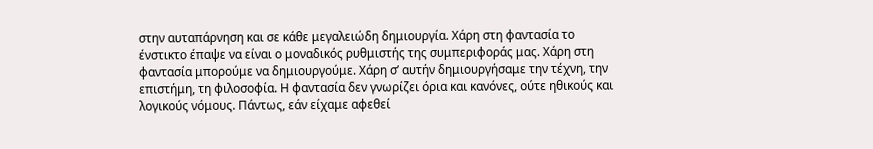στην αυταπάρνηση και σε κάθε μεγαλειώδη δημιουργία. Χάρη στη φαντασία το ένστικτο έπαψε να είναι ο μοναδικός ρυθμιστής της συμπεριφοράς μας. Χάρη στη φαντασία μπορούμε να δημιουργούμε. Χάρη σ’ αυτήν δημιουργήσαμε την τέχνη, την επιστήμη, τη φιλοσοφία. Η φαντασία δεν γνωρίζει όρια και κανόνες, ούτε ηθικούς και λογικούς νόμους. Πάντως, εάν είχαμε αφεθεί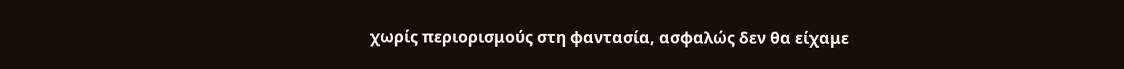χωρίς περιορισμούς στη φαντασία, ασφαλώς δεν θα είχαμε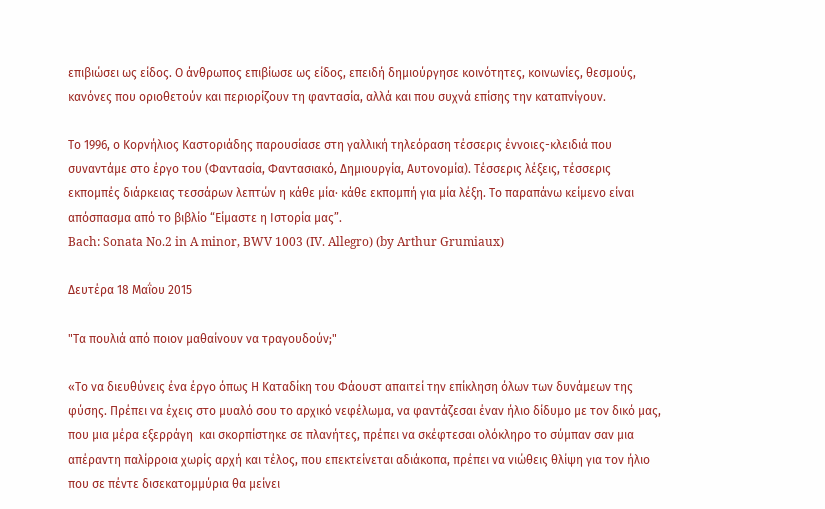επιβιώσει ως είδος. Ο άνθρωπος επιβίωσε ως είδος, επειδή δημιούργησε κοινότητες, κοινωνίες, θεσμούς, κανόνες που οριοθετούν και περιορίζουν τη φαντασία, αλλά και που συχνά επίσης την καταπνίγουν.

Το 1996, ο Κορνήλιος Καστοριάδης παρουσίασε στη γαλλική τηλεόραση τέσσερις έννοιες-κλειδιά που συναντάμε στο έργο του (Φαντασία, Φαντασιακό, Δημιουργία, Αυτονομία). Τέσσερις λέξεις, τέσσερις εκπομπές διάρκειας τεσσάρων λεπτών η κάθε μία· κάθε εκπομπή για μία λέξη. Το παραπάνω κείμενο είναι απόσπασμα από το βιβλίο “Είμαστε η Ιστορία μας”.
Bach: Sonata No.2 in A minor, BWV 1003 (IV. Allegro) (by Arthur Grumiaux)

Δευτέρα 18 Μαΐου 2015

"Τα πουλιά από ποιον μαθαίνουν να τραγουδούν;"

«Το να διευθύνεις ένα έργο όπως Η Καταδίκη του Φάουστ απαιτεί την επίκληση όλων των δυνάμεων της φύσης. Πρέπει να έχεις στο μυαλό σου το αρχικό νεφέλωμα, να φαντάζεσαι έναν ήλιο δίδυμο με τον δικό μας, που μια μέρα εξερράγη  και σκορπίστηκε σε πλανήτες, πρέπει να σκέφτεσαι ολόκληρο το σύμπαν σαν μια απέραντη παλίρροια χωρίς αρχή και τέλος, που επεκτείνεται αδιάκοπα, πρέπει να νιώθεις θλίψη για τον ήλιο που σε πέντε δισεκατομμύρια θα μείνει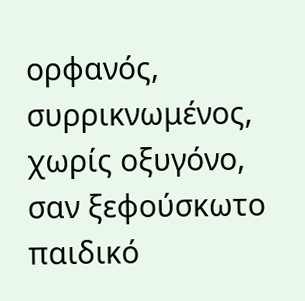ορφανός, συρρικνωμένος, χωρίς οξυγόνο, σαν ξεφούσκωτο παιδικό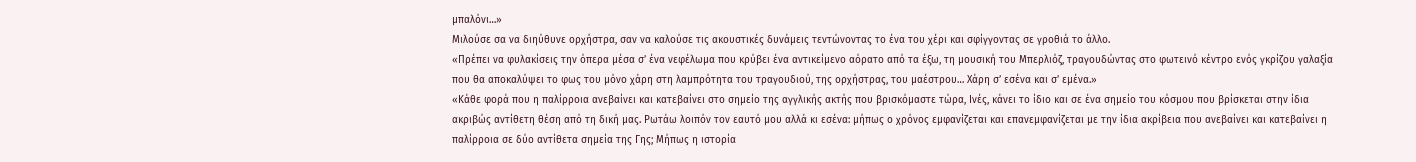μπαλόνι…»
Μιλούσε σα να διηύθυνε ορχήστρα, σαν να καλούσε τις ακουστικές δυνάμεις τεντώνοντας το ένα του χέρι και σφίγγοντας σε γροθιά το άλλο.
«Πρέπει να φυλακίσεις την όπερα μέσα σ’ ένα νεφέλωμα που κρύβει ένα αντικείμενο αόρατο από τα έξω, τη μουσική του Μπερλιόζ, τραγουδώντας στο φωτεινό κέντρο ενός γκρίζου γαλαξία που θα αποκαλύψει το φως του μόνο χάρη στη λαμπρότητα του τραγουδιού, της ορχήστρας, του μαέστρου… Χάρη σ’ εσένα και σ’ εμένα.»
«Κάθε φορά που η παλίρροια ανεβαίνει και κατεβαίνει στο σημείο της αγγλικής ακτής που βρισκόμαστε τώρα, Ινές, κάνει το ίδιο και σε ένα σημείο του κόσμου που βρίσκεται στην ίδια ακριβώς αντίθετη θέση από τη δική μας. Ρωτάω λοιπόν τον εαυτό μου αλλά κι εσένα: μήπως ο χρόνος εμφανίζεται και επανεμφανίζεται με την ίδια ακρίβεια που ανεβαίνει και κατεβαίνει η παλίρροια σε δύο αντίθετα σημεία της Γης; Μήπως η ιστορία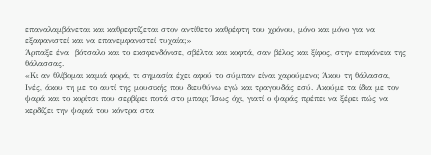επαναλαμβάνεται και καθρεφτίζεται στον αντίθετο καθρέφτη του χρόνου, μόνο και μόνο για να εξαφανιστεί και να επανεμφανιστεί τυχαία;»
Άρπαξε ένα  βότσαλο και το εκσφενδόνισε, σβέλτα και κοφτά, σαν βέλος και ξίφος, στην επιφάνεια της θάλασσας.
«Κι αν θλίβομαι καμιά φορά, τι σημασία έχει αφού το σύμπαν είναι χαρούμενο; Άκου τη θάλασσα, Ινές, άκου τη με το αυτί της μουσικής που διευθύνω εγώ και τραγουδάς εσύ. Ακούμε τα ίδια με τον ψαρά και το κορίτσι που σερβίρει ποτά στο μπαρ; Ίσως όχι, γιατί ο ψαράς πρέπει να ξέρει πώς να κερδίζει την ψαριά του κόντρα στα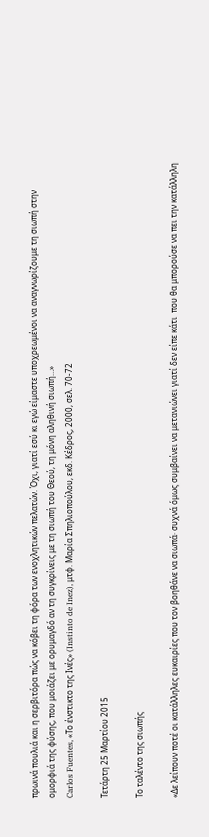πρωινά πουλιά και η σερβιτόρα πώς να κόβει τη φόρα των ενοχλητικών πελατών. Όχι, γιατί εσύ κι εγώ είμαστε υποχρεωμένοι να αναγνωρίζουμε τη σιωπή στην ομορφιά της φύσης, που μοιάζει με ορυμαγδό αν τη συγκρίνεις με τη σιωπή του Θεού, τη μόνη αληθινή σιωπή…»
Carlos Fuentes, «Το ένστικτο της Ινές» (Instinto de Inez), μτφ. Μαρία Σπηλιοπούλου, εκδ. Κέδρος, 2000, σελ. 70-72

Τετάρτη 25 Μαρτίου 2015

Το ταλέντο της σιωπής

«Δε λείπουν ποτέ οι κατάλληλες ευκαιρίες που τον βοηθάνε να σιωπά· συχνά όμως συμβαίνει να μετανιώνει γιατί δεν είπε κάτι  που θα μπορούσε να πει την κατάλληλη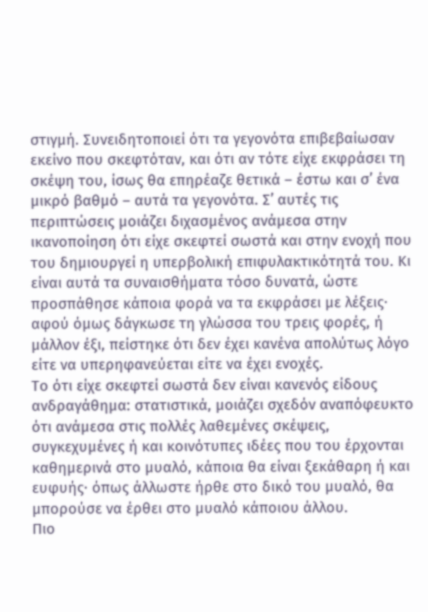στιγμή. Συνειδητοποιεί ότι τα γεγονότα επιβεβαίωσαν εκείνο που σκεφτόταν, και ότι αν τότε είχε εκφράσει τη σκέψη του, ίσως θα επηρέαζε θετικά – έστω και σ’ ένα μικρό βαθμό – αυτά τα γεγονότα. Σ’ αυτές τις περιπτώσεις μοιάζει διχασμένος ανάμεσα στην ικανοποίηση ότι είχε σκεφτεί σωστά και στην ενοχή που του δημιουργεί η υπερβολική επιφυλακτικότητά του. Κι είναι αυτά τα συναισθήματα τόσο δυνατά, ώστε προσπάθησε κάποια φορά να τα εκφράσει με λέξεις· αφού όμως δάγκωσε τη γλώσσα του τρεις φορές, ή μάλλον έξι, πείστηκε ότι δεν έχει κανένα απολύτως λόγο είτε να υπερηφανεύεται είτε να έχει ενοχές.
Το ότι είχε σκεφτεί σωστά δεν είναι κανενός είδους ανδραγάθημα: στατιστικά, μοιάζει σχεδόν αναπόφευκτο ότι ανάμεσα στις πολλές λαθεμένες σκέψεις, συγκεχυμένες ή και κοινότυπες ιδέες που του έρχονται καθημερινά στο μυαλό, κάποια θα είναι ξεκάθαρη ή και ευφυής· όπως άλλωστε ήρθε στο δικό του μυαλό, θα μπορούσε να έρθει στο μυαλό κάποιου άλλου.
Πιο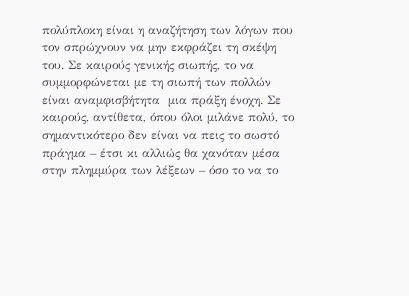πολύπλοκη είναι η αναζήτηση των λόγων που τον σπρώχνουν να μην εκφράζει τη σκέψη του. Σε καιρούς γενικής σιωπής, το να συμμορφώνεται με τη σιωπή των πολλών είναι αναμφισβήτητα  μια πράξη ένοχη. Σε καιρούς, αντίθετα, όπου όλοι μιλάνε πολύ, το σημαντικότερο δεν είναι να πεις το σωστό πράγμα – έτσι κι αλλιώς θα χανόταν μέσα στην πλημμύρα των λέξεων – όσο το να το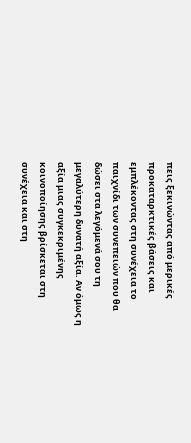πεις ξεκινώντας από μερικές προκαταρκτικές βάσεις και εμπλέκοντας στη συνέχεια το παιχνίδι των συνεπειών που θα δώσει στα λεγόμενά σου τη μεγαλύτερη δυνατή αξία. Αν όμως η αξία μιας συγκεκριμένης κοινοποίησης βρίσκεται στη συνέχεια και στη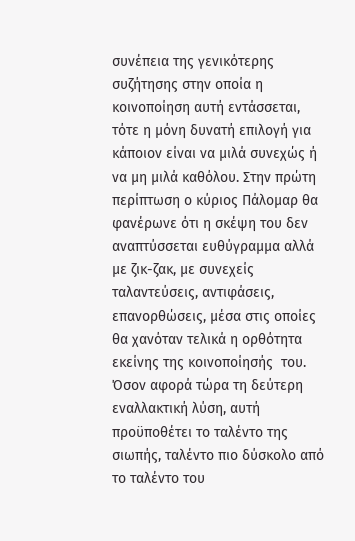συνέπεια της γενικότερης συζήτησης στην οποία η κοινοποίηση αυτή εντάσσεται, τότε η μόνη δυνατή επιλογή για κάποιον είναι να μιλά συνεχώς ή να μη μιλά καθόλου. Στην πρώτη περίπτωση ο κύριος Πάλομαρ θα φανέρωνε ότι η σκέψη του δεν αναπτύσσεται ευθύγραμμα αλλά με ζικ-ζακ, με συνεχείς ταλαντεύσεις, αντιφάσεις, επανορθώσεις, μέσα στις οποίες θα χανόταν τελικά η ορθότητα εκείνης της κοινοποίησής  του. Όσον αφορά τώρα τη δεύτερη εναλλακτική λύση, αυτή προϋποθέτει το ταλέντο της σιωπής, ταλέντο πιο δύσκολο από το ταλέντο του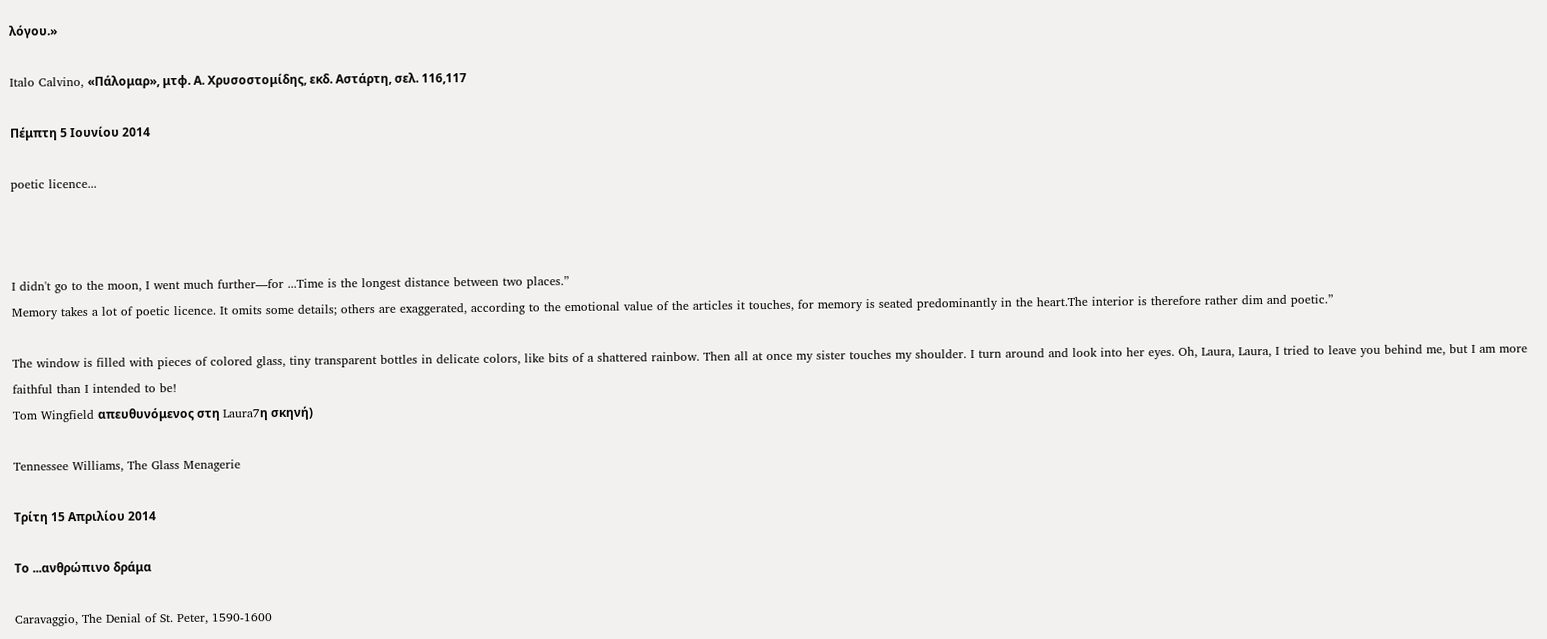λόγου.»

Italo Calvino, «Πάλομαρ», μτφ. Α. Χρυσοστομίδης, εκδ. Αστάρτη, σελ. 116,117

Πέμπτη 5 Ιουνίου 2014

poetic licence...



I didn't go to the moon, I went much further—for ...Time is the longest distance between two places.”
Memory takes a lot of poetic licence. It omits some details; others are exaggerated, according to the emotional value of the articles it touches, for memory is seated predominantly in the heart.The interior is therefore rather dim and poetic.”

The window is filled with pieces of colored glass, tiny transparent bottles in delicate colors, like bits of a shattered rainbow. Then all at once my sister touches my shoulder. I turn around and look into her eyes. Oh, Laura, Laura, I tried to leave you behind me, but I am more faithful than I intended to be!
Tom Wingfield απευθυνόμενος στη Laura7η σκηνή)

Tennessee Williams, The Glass Menagerie

Τρίτη 15 Απριλίου 2014

Το ...ανθρώπινο δράμα

Caravaggio, The Denial of St. Peter, 1590-1600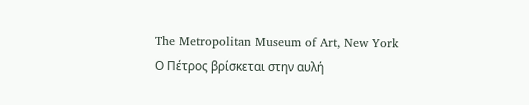The Metropolitan Museum of Art, New York
Ο Πέτρος βρίσκεται στην αυλή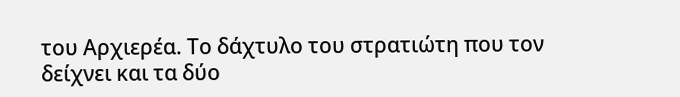του Αρχιερέα. Το δάχτυλο του στρατιώτη που τον δείχνει και τα δύο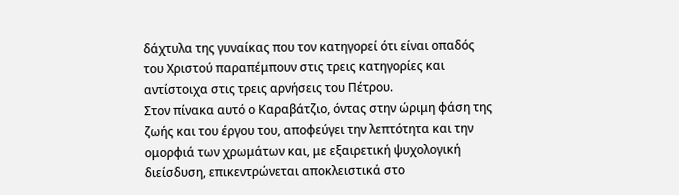δάχτυλα της γυναίκας που τον κατηγορεί ότι είναι οπαδός του Χριστού παραπέμπουν στις τρεις κατηγορίες και αντίστοιχα στις τρεις αρνήσεις του Πέτρου.
Στον πίνακα αυτό ο Καραβάτζιο, όντας στην ώριμη φάση της ζωής και του έργου του, αποφεύγει την λεπτότητα και την ομορφιά των χρωμάτων και, με εξαιρετική ψυχολογική διείσδυση, επικεντρώνεται αποκλειστικά στο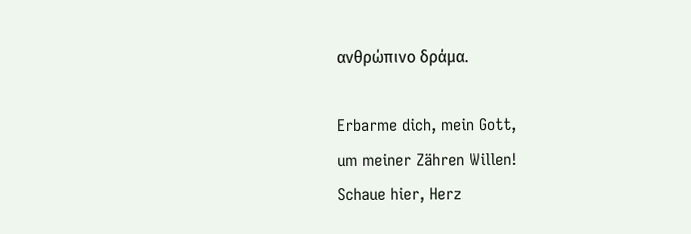ανθρώπινο δράμα.

Erbarme dich, mein Gott,
um meiner Zähren Willen!
Schaue hier, Herz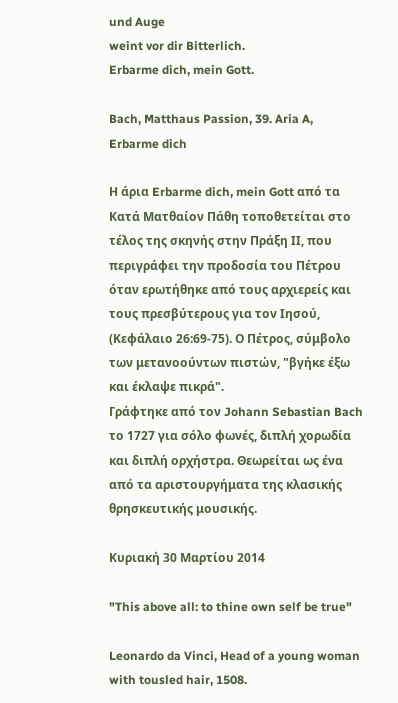und Auge
weint vor dir Bitterlich.
Erbarme dich, mein Gott.

Bach, Matthaus Passion, 39. Aria A, Erbarme dich

Η άρια Erbarme dich, mein Gott από τα Κατά Ματθαίον Πάθη τοποθετείται στο τέλος της σκηνής στην Πράξη ΙΙ, που περιγράφει την προδοσία του Πέτρου όταν ερωτήθηκε από τους αρχιερείς και τους πρεσβύτερους για τον Ιησού, (Κεφάλαιο 26:69-75). Ο Πέτρος, σύμβολο των μετανοούντων πιστών, "βγήκε έξω και έκλαψε πικρά".
Γράφτηκε από τον Johann Sebastian Bach το 1727 για σόλο φωνές, διπλή χορωδία και διπλή ορχήστρα. Θεωρείται ως ένα από τα αριστουργήματα της κλασικής θρησκευτικής μουσικής.

Κυριακή 30 Μαρτίου 2014

"This above all: to thine own self be true"

Leonardo da Vinci, Head of a young woman with tousled hair, 1508.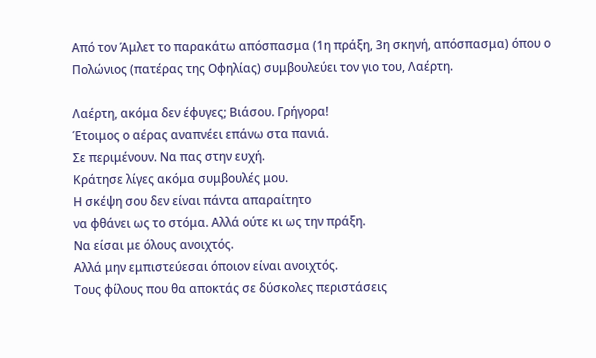Από τον Άμλετ το παρακάτω απόσπασμα (1η πράξη, 3η σκηνή, απόσπασμα) όπου ο Πολώνιος (πατέρας της Οφηλίας) συμβουλεύει τον γιο του, Λαέρτη.

Λαέρτη, ακόμα δεν έφυγες; Βιάσου. Γρήγορα!
Έτοιμος ο αέρας αναπνέει επάνω στα πανιά.
Σε περιμένουν. Να πας στην ευχή.
Κράτησε λίγες ακόμα συμβουλές μου.
Η σκέψη σου δεν είναι πάντα απαραίτητο
να φθάνει ως το στόμα. Αλλά ούτε κι ως την πράξη.
Να είσαι με όλους ανοιχτός.
Αλλά μην εμπιστεύεσαι όποιον είναι ανοιχτός.
Τους φίλους που θα αποκτάς σε δύσκολες περιστάσεις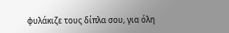φυλάκιζε τους δίπλα σου, για όλη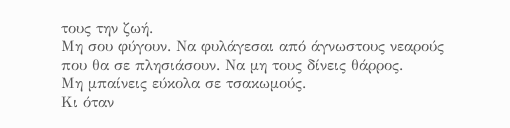τους την ζωή.
Μη σου φύγουν. Να φυλάγεσαι από άγνωστους νεαρούς
που θα σε πλησιάσουν. Να μη τους δίνεις θάρρος.
Μη μπαίνεις εύκολα σε τσακωμούς.
Κι όταν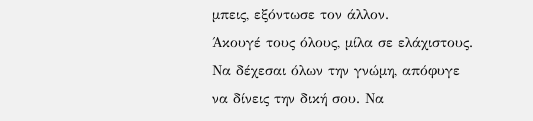μπεις, εξόντωσε τον άλλον.
Άκουγέ τους όλους, μίλα σε ελάχιστους.
Να δέχεσαι όλων την γνώμη, απόφυγε
να δίνεις την δική σου. Να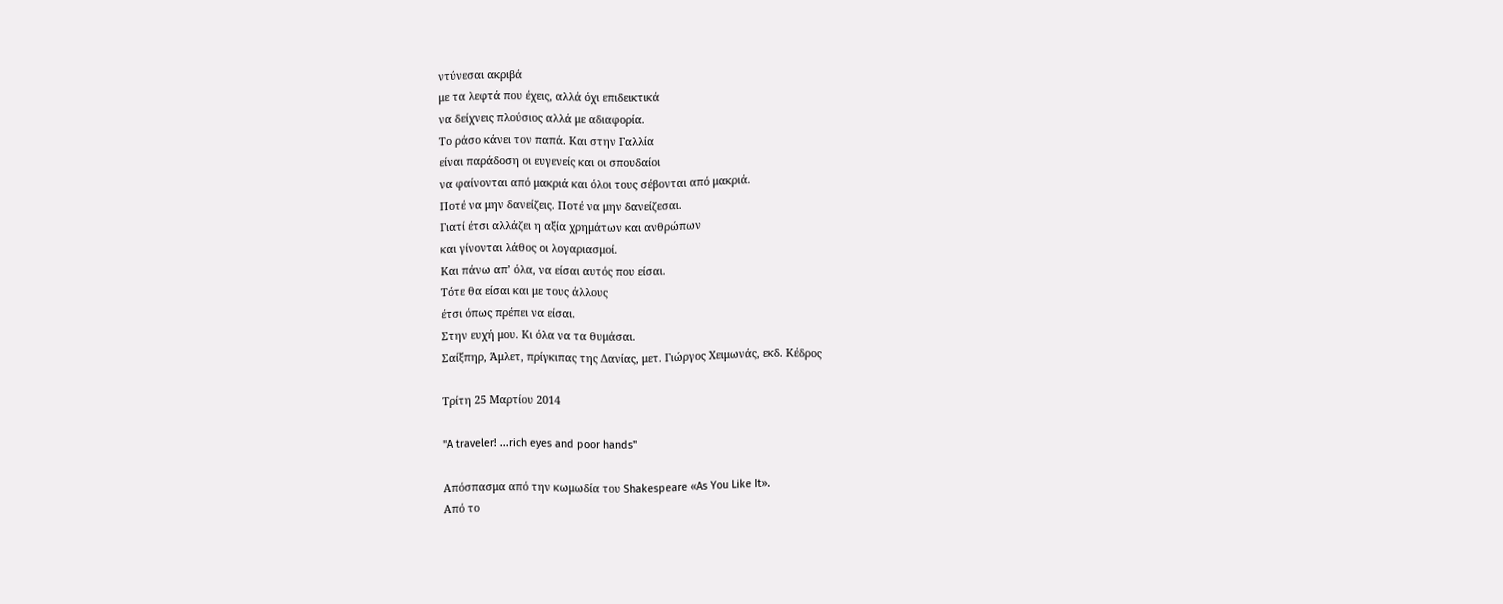ντύνεσαι ακριβά
με τα λεφτά που έχεις, αλλά όχι επιδεικτικά
να δείχνεις πλούσιος αλλά με αδιαφορία.
Το ράσο κάνει τον παπά. Και στην Γαλλία
είναι παράδοση οι ευγενείς και οι σπουδαίοι
να φαίνονται από μακριά και όλοι τους σέβονται από μακριά.
Ποτέ να μην δανείζεις. Ποτέ να μην δανείζεσαι.
Γιατί έτσι αλλάζει η αξία χρημάτων και ανθρώπων
και γίνονται λάθος οι λογαριασμοί.
Και πάνω απ’ όλα, να είσαι αυτός που είσαι.
Τότε θα είσαι και με τους άλλους
έτσι όπως πρέπει να είσαι.
Στην ευχή μου. Κι όλα να τα θυμάσαι.
Σαίξπηρ, Άμλετ, πρίγκιπας της Δανίας, μετ. Γιώργος Χειμωνάς, εκδ. Κέδρος

Τρίτη 25 Μαρτίου 2014

"A traveler! ...rich eyes and poor hands"

Απόσπασμα από την κωμωδία του Shakespeare «As You Like It».
Από το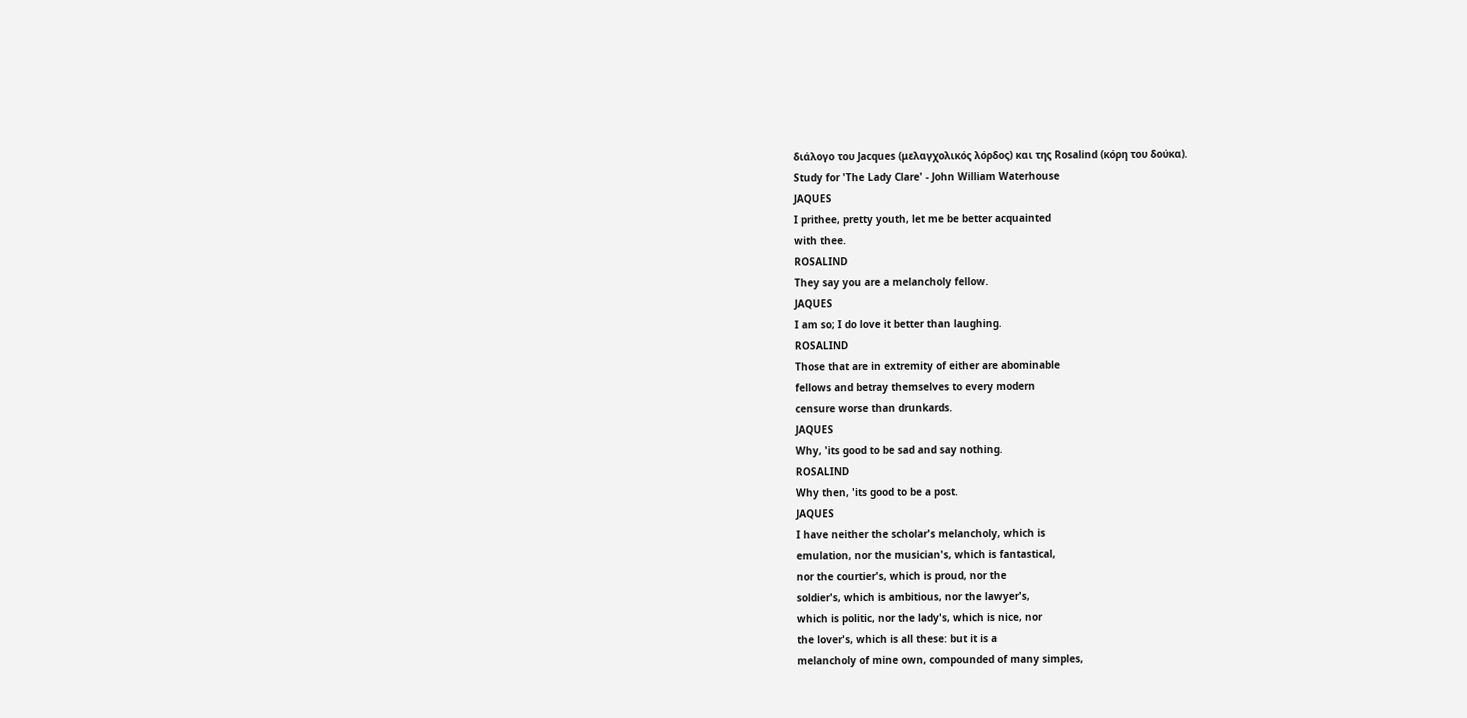διάλογο του Jacques (μελαγχολικός λόρδος) και της Rosalind (κόρη του δούκα).
Study for 'The Lady Clare' - John William Waterhouse
JAQUES
I prithee, pretty youth, let me be better acquainted
with thee.
ROSALIND
They say you are a melancholy fellow.
JAQUES
I am so; I do love it better than laughing.
ROSALIND
Those that are in extremity of either are abominable
fellows and betray themselves to every modern
censure worse than drunkards.
JAQUES
Why, 'its good to be sad and say nothing.
ROSALIND
Why then, 'its good to be a post.
JAQUES
I have neither the scholar's melancholy, which is
emulation, nor the musician's, which is fantastical,
nor the courtier's, which is proud, nor the
soldier's, which is ambitious, nor the lawyer's,
which is politic, nor the lady's, which is nice, nor
the lover's, which is all these: but it is a
melancholy of mine own, compounded of many simples,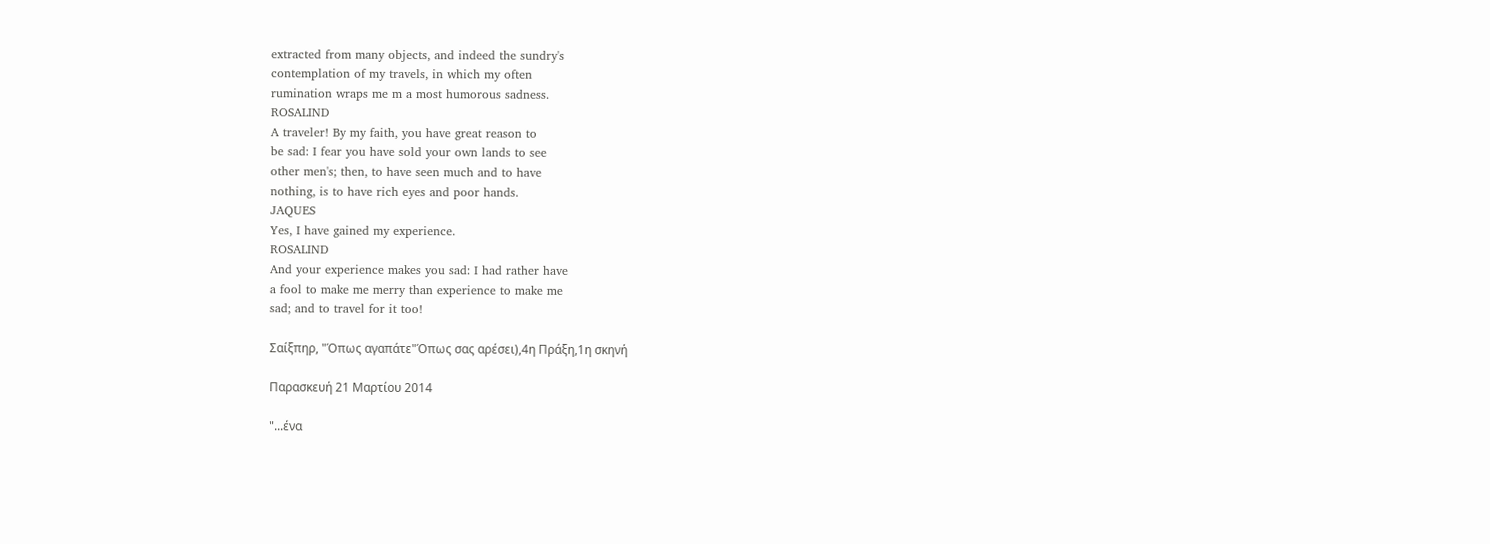extracted from many objects, and indeed the sundry's
contemplation of my travels, in which my often
rumination wraps me m a most humorous sadness.
ROSALIND
A traveler! By my faith, you have great reason to
be sad: I fear you have sold your own lands to see
other men's; then, to have seen much and to have
nothing, is to have rich eyes and poor hands.
JAQUES
Yes, I have gained my experience.
ROSALIND
And your experience makes you sad: I had rather have
a fool to make me merry than experience to make me
sad; and to travel for it too!

Σαίξπηρ, "Όπως αγαπάτε"Όπως σας αρέσει),4η Πράξη,1η σκηνή

Παρασκευή 21 Μαρτίου 2014

"...ένα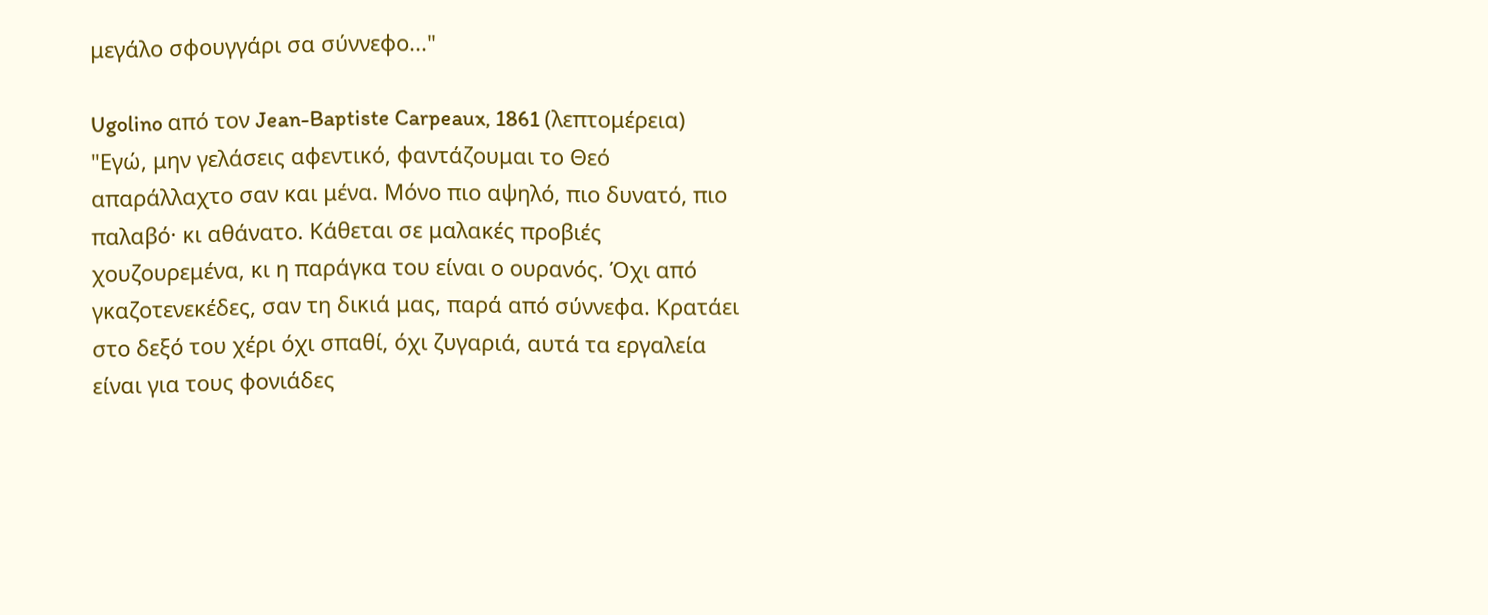μεγάλο σφουγγάρι σα σύννεφο..."

Ugolino από τον Jean-Baptiste Carpeaux, 1861 (λεπτομέρεια)
"Εγώ, μην γελάσεις αφεντικό, φαντάζουμαι το Θεό απαράλλαχτο σαν και μένα. Μόνο πιο αψηλό, πιο δυνατό, πιο παλαβό· κι αθάνατο. Κάθεται σε μαλακές προβιές χουζουρεμένα, κι η παράγκα του είναι ο ουρανός. Όχι από γκαζοτενεκέδες, σαν τη δικιά μας, παρά από σύννεφα. Κρατάει στο δεξό του χέρι όχι σπαθί, όχι ζυγαριά, αυτά τα εργαλεία είναι για τους φονιάδες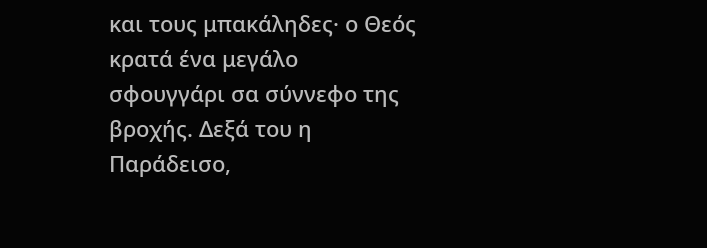και τους μπακάληδες· ο Θεός κρατά ένα μεγάλο σφουγγάρι σα σύννεφο της βροχής. Δεξά του η Παράδεισο,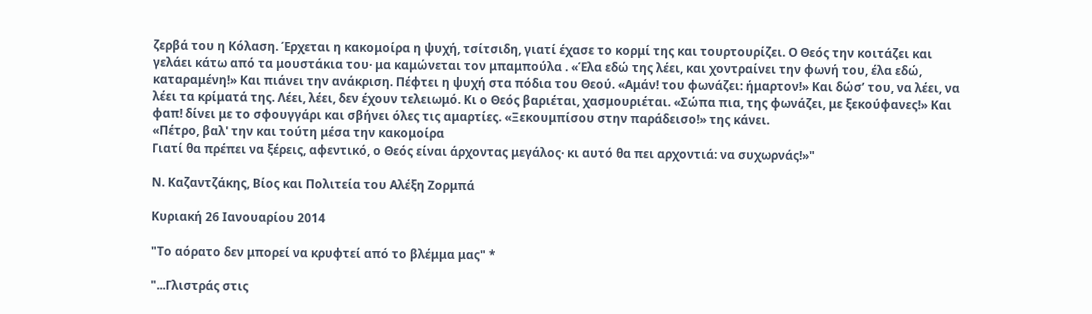ζερβά του η Κόλαση. Έρχεται η κακομοίρα η ψυχή, τσίτσιδη, γιατί έχασε το κορμί της και τουρτουρίζει. Ο Θεός την κοιτάζει και γελάει κάτω από τα μουστάκια του· μα καμώνεται τον μπαμπούλα . «Έλα εδώ της λέει, και χοντραίνει την φωνή του, έλα εδώ, καταραμένη!» Και πιάνει την ανάκριση. Πέφτει η ψυχή στα πόδια του Θεού. «Αμάν! του φωνάζει: ήμαρτον!» Και δώσ’ του, να λέει, να λέει τα κρίματά της. Λέει, λέει, δεν έχουν τελειωμό. Κι ο Θεός βαριέται, χασμουριέται. «Σώπα πια, της φωνάζει, με ξεκούφανες!» Και φαπ! δίνει με το σφουγγάρι και σβήνει όλες τις αμαρτίες. «Ξεκουμπίσου στην παράδεισο!» της κάνει.
«Πέτρο, βαλ' την και τούτη μέσα την κακομοίρα
Γιατί θα πρέπει να ξέρεις, αφεντικό, ο Θεός είναι άρχοντας μεγάλος· κι αυτό θα πει αρχοντιά: να συχωρνάς!»"

Ν. Καζαντζάκης, Βίος και Πολιτεία του Αλέξη Ζορμπά

Κυριακή 26 Ιανουαρίου 2014

"Το αόρατο δεν μπορεί να κρυφτεί από το βλέμμα μας" *

"...Γλιστράς στις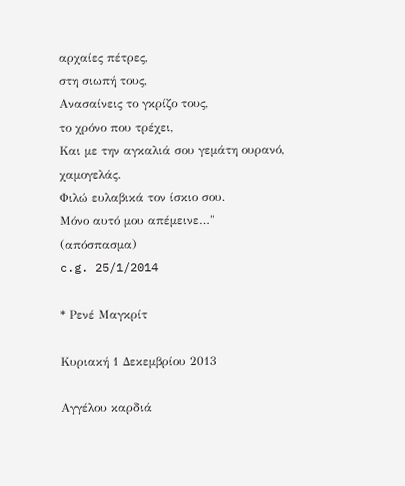αρχαίες πέτρες,
στη σιωπή τους,
Ανασαίνεις το γκρίζο τους,
το χρόνο που τρέχει,
Και με την αγκαλιά σου γεμάτη ουρανό,
χαμογελάς.
Φιλώ ευλαβικά τον ίσκιο σου.
Μόνο αυτό μου απέμεινε…"
(απόσπασμα)
c.g. 25/1/2014

* Ρενέ Μαγκρίτ

Κυριακή 1 Δεκεμβρίου 2013

Αγγέλου καρδιά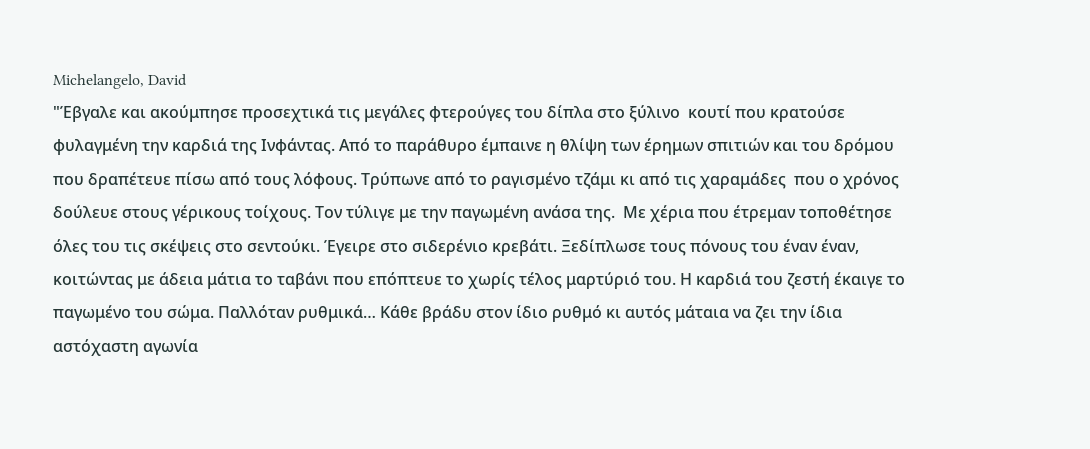Michelangelo, David
"Έβγαλε και ακούμπησε προσεχτικά τις μεγάλες φτερούγες του δίπλα στο ξύλινο  κουτί που κρατούσε φυλαγμένη την καρδιά της Ινφάντας. Από το παράθυρο έμπαινε η θλίψη των έρημων σπιτιών και του δρόμου που δραπέτευε πίσω από τους λόφους. Τρύπωνε από το ραγισμένο τζάμι κι από τις χαραμάδες  που ο χρόνος δούλευε στους γέρικους τοίχους. Τον τύλιγε με την παγωμένη ανάσα της.  Με χέρια που έτρεμαν τοποθέτησε όλες του τις σκέψεις στο σεντούκι. Έγειρε στο σιδερένιο κρεβάτι. Ξεδίπλωσε τους πόνους του έναν έναν, κοιτώντας με άδεια μάτια το ταβάνι που επόπτευε το χωρίς τέλος μαρτύριό του. Η καρδιά του ζεστή έκαιγε το παγωμένο του σώμα. Παλλόταν ρυθμικά… Κάθε βράδυ στον ίδιο ρυθμό κι αυτός μάταια να ζει την ίδια αστόχαστη αγωνία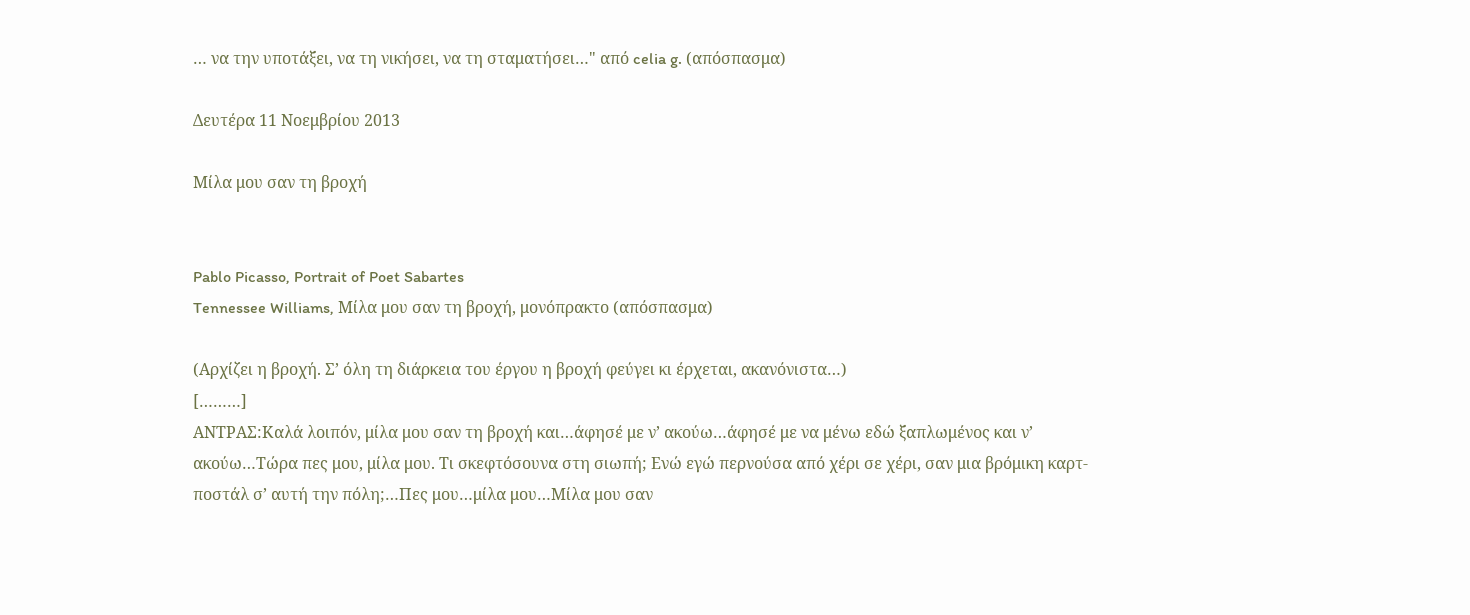… να την υποτάξει, να τη νικήσει, να τη σταματήσει…" από celia g. (απόσπασμα)

Δευτέρα 11 Νοεμβρίου 2013

Μίλα μου σαν τη βροχή


Pablo Picasso, Portrait of Poet Sabartes
Tennessee Williams, Μίλα μου σαν τη βροχή, μονόπρακτο (απόσπασμα)

(Αρχίζει η βροχή. Σ’ όλη τη διάρκεια του έργου η βροχή φεύγει κι έρχεται, ακανόνιστα…)
[………]
ΑΝΤΡΑΣ:Καλά λοιπόν, μίλα μου σαν τη βροχή και…άφησέ με ν’ ακούω…άφησέ με να μένω εδώ ξαπλωμένος και ν’ ακούω…Τώρα πες μου, μίλα μου. Τι σκεφτόσουνα στη σιωπή; Ενώ εγώ περνούσα από χέρι σε χέρι, σαν μια βρόμικη καρτ-ποστάλ σ’ αυτή την πόλη;…Πες μου…μίλα μου…Μίλα μου σαν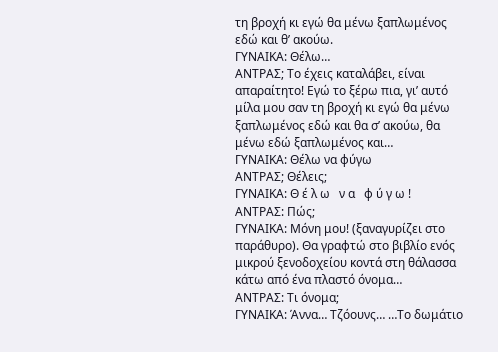τη βροχή κι εγώ θα μένω ξαπλωμένος εδώ και θ’ ακούω.
ΓΥΝΑΙΚΑ: Θέλω…
ΑΝΤΡΑΣ; Το έχεις καταλάβει, είναι απαραίτητο! Εγώ το ξέρω πια, γι’ αυτό μίλα μου σαν τη βροχή κι εγώ θα μένω ξαπλωμένος εδώ και θα σ’ ακούω, θα μένω εδώ ξαπλωμένος και…
ΓΥΝΑΙΚΑ: Θέλω να φύγω
ΑΝΤΡΑΣ; Θέλεις;
ΓΥΝΑΙΚΑ: Θ έ λ ω   ν α   φ ύ γ ω !
ΑΝΤΡΑΣ: Πώς;
ΓΥΝΑΙΚΑ: Μόνη μου! (ξαναγυρίζει στο παράθυρο). Θα γραφτώ στο βιβλίο ενός μικρού ξενοδοχείου κοντά στη θάλασσα κάτω από ένα πλαστό όνομα…
ΑΝΤΡΑΣ: Τι όνομα;
ΓΥΝΑΙΚΑ: Άννα… Τζόουνς… …Το δωμάτιο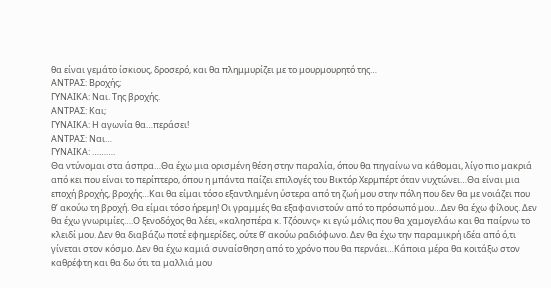θα είναι γεμάτο ίσκιους, δροσερό, και θα πλημμυρίζει με το μουρμουρητό της…
ΑΝΤΡΑΣ: Βροχής;
ΓΥΝΑΙΚΑ: Ναι. Της βροχής.
ΑΝΤΡΑΣ: Και;
ΓΥΝΑΙΚΑ: Η αγωνία θα…περάσει!
ΑΝΤΡΑΣ: Ναι…
ΓΥΝΑΙΚΑ: ……….
Θα ντύνομαι στα άσπρα…Θα έχω μια ορισμένη θέση στην παραλία, όπου θα πηγαίνω να κάθομαι, λίγο πιο μακριά από κει που είναι το περίπτερο, όπου η μπάντα παίζει επιλογές του Βικτόρ Χερμπέρτ όταν νυχτώνει…Θα είναι μια εποχή βροχής, βροχής…Και θα είμαι τόσο εξαντλημένη ύστερα από τη ζωή μου στην πόλη που δεν θα με νοιάζει που θ’ ακούω τη βροχή. Θα είμαι τόσο ήρεμη! Οι γραμμές θα εξαφανιστούν από το πρόσωπό μου…Δεν θα έχω φίλους. Δεν θα έχω γνωριμίες….Ο ξενοδόχος θα λέει, «καλησπέρα κ. Τζόουνς» κι εγώ μόλις που θα χαμογελάω και θα παίρνω το κλειδί μου. Δεν θα διαβάζω ποτέ εφημερίδες, ούτε θ’ ακούω ραδιόφωνο. Δεν θα έχω την παραμικρή ιδέα από ό,τι γίνεται στον κόσμο. Δεν θα έχω καμιά συναίσθηση από το χρόνο που θα περνάει…Κάποια μέρα θα κοιτάξω στον καθρέφτη και θα δω ότι τα μαλλιά μου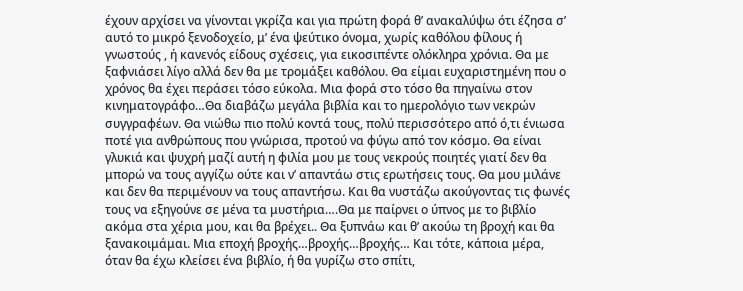έχουν αρχίσει να γίνονται γκρίζα και για πρώτη φορά θ’ ανακαλύψω ότι έζησα σ’ αυτό το μικρό ξενοδοχείο, μ’ ένα ψεύτικο όνομα, χωρίς καθόλου φίλους ή γνωστούς , ή κανενός είδους σχέσεις, για εικοσιπέντε ολόκληρα χρόνια. Θα με ξαφνιάσει λίγο αλλά δεν θα με τρομάξει καθόλου. Θα είμαι ευχαριστημένη που ο χρόνος θα έχει περάσει τόσο εύκολα. Μια φορά στο τόσο θα πηγαίνω στον κινηματογράφο…Θα διαβάζω μεγάλα βιβλία και το ημερολόγιο των νεκρών συγγραφέων. Θα νιώθω πιο πολύ κοντά τους, πολύ περισσότερο από ό,τι ένιωσα ποτέ για ανθρώπους που γνώρισα, προτού να φύγω από τον κόσμο. Θα είναι γλυκιά και ψυχρή μαζί αυτή η φιλία μου με τους νεκρούς ποιητές γιατί δεν θα μπορώ να τους αγγίζω ούτε και ν’ απαντάω στις ερωτήσεις τους. Θα μου μιλάνε και δεν θα περιμένουν να τους απαντήσω. Και θα νυστάζω ακούγοντας τις φωνές τους να εξηγούνε σε μένα τα μυστήρια….Θα με παίρνει ο ύπνος με το βιβλίο ακόμα στα χέρια μου, και θα βρέχει.. Θα ξυπνάω και θ’ ακούω τη βροχή και θα ξανακοιμάμαι. Μια εποχή βροχής…βροχής…βροχής… Και τότε, κάποια μέρα, όταν θα έχω κλείσει ένα βιβλίο, ή θα γυρίζω στο σπίτι,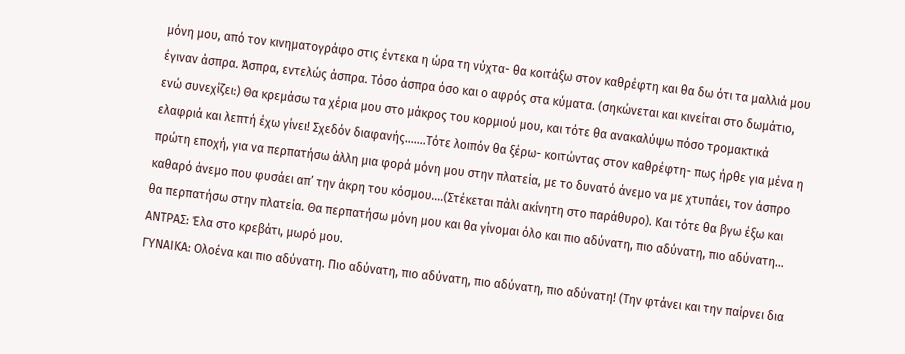μόνη μου, από τον κινηματογράφο στις έντεκα η ώρα τη νύχτα- θα κοιτάξω στον καθρέφτη και θα δω ότι τα μαλλιά μου έγιναν άσπρα. Άσπρα, εντελώς άσπρα. Τόσο άσπρα όσο και ο αφρός στα κύματα. (σηκώνεται και κινείται στο δωμάτιο, ενώ συνεχίζει:) Θα κρεμάσω τα χέρια μου στο μάκρος του κορμιού μου, και τότε θα ανακαλύψω πόσο τρομακτικά ελαφριά και λεπτή έχω γίνει! Σχεδόν διαφανής…….Τότε λοιπόν θα ξέρω- κοιτώντας στον καθρέφτη- πως ήρθε για μένα η πρώτη εποχή, για να περπατήσω άλλη μια φορά μόνη μου στην πλατεία, με το δυνατό άνεμο να με χτυπάει, τον άσπρο καθαρό άνεμο που φυσάει απ’ την άκρη του κόσμου….(Στέκεται πάλι ακίνητη στο παράθυρο). Και τότε θα βγω έξω και θα περπατήσω στην πλατεία. Θα περπατήσω μόνη μου και θα γίνομαι όλο και πιο αδύνατη, πιο αδύνατη, πιο αδύνατη…
ΑΝΤΡΑΣ: Έλα στο κρεβάτι, μωρό μου.
ΓΥΝΑΙΚΑ: Ολοένα και πιο αδύνατη. Πιο αδύνατη, πιο αδύνατη, πιο αδύνατη, πιο αδύνατη! (Την φτάνει και την παίρνει δια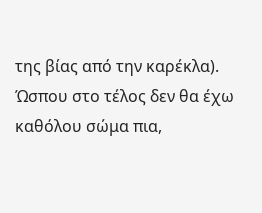της βίας από την καρέκλα).
Ώσπου στο τέλος δεν θα έχω καθόλου σώμα πια,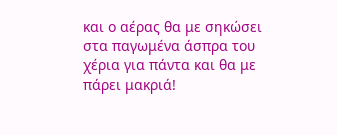και ο αέρας θα με σηκώσει στα παγωμένα άσπρα του χέρια για πάντα και θα με πάρει μακριά!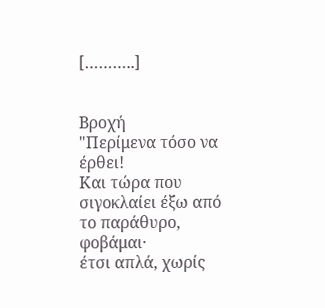[………..]


Βροχή
"Περίμενα τόσο να  έρθει!
Και τώρα που σιγοκλαίει έξω από το παράθυρο, φοβάμαι·
έτσι απλά, χωρίς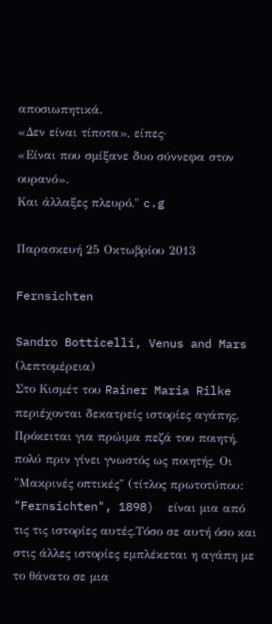αποσιωπητικά.
«Δεν είναι τίποτα», είπες·
«Είναι που σμίξανε δυο σύννεφα στον ουρανό».
Και άλλαξες πλευρό." c.g

Παρασκευή 25 Οκτωβρίου 2013

Fernsichten

Sandro Botticelli, Venus and Mars (λεπτομέρεια)
Στο Κισμέτ του Rainer Maria Rilke περιέχονται δεκατρείς ιστορίες αγάπης. Πρόκειται για πρώιμα πεζά του ποιητή, πολύ πριν γίνει γνωστός ως ποιητής. Οι "Μακρινές οπτικές" (τίτλος πρωτοτύπου: "Fernsichten", 1898)  είναι μια από τις τις ιστορίες αυτές.Τόσο σε αυτή όσο και στις άλλες ιστορίες εμπλέκεται η αγάπη με το θάνατο σε μια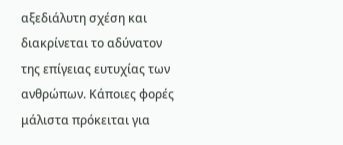αξεδιάλυτη σχέση και διακρίνεται το αδύνατον της επίγειας ευτυχίας των ανθρώπων. Κάποιες φορές μάλιστα πρόκειται για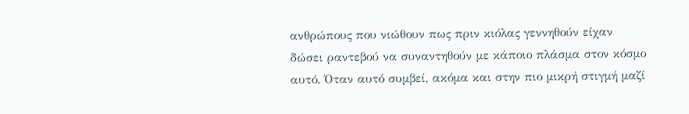ανθρώπους που νιώθουν πως πριν κιόλας γεννηθούν είχαν δώσει ραντεβού να συναντηθούν με κάποιο πλάσμα στον κόσμο αυτό. Όταν αυτό συμβεί, ακόμα και στην πιο μικρή στιγμή μαζί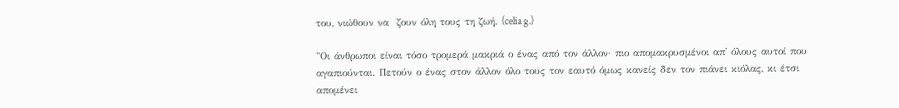του, νιώθουν να  ζουν όλη τους τη ζωή. (celia g.)

"Οι άνθρωποι είναι τόσο τρομερά μακριά ο ένας από τον άλλον· πιο απομακρυσμένοι απ' όλους αυτοί που αγαπιούνται. Πετούν ο ένας στον άλλον όλο τους τον εαυτό όμως κανείς δεν τον πιάνει κιόλας, κι έτσι απομένει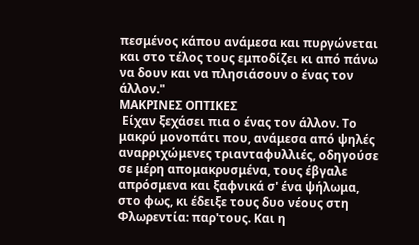πεσμένος κάπου ανάμεσα και πυργώνεται και στο τέλος τους εμποδίζει κι από πάνω να δουν και να πλησιάσουν ο ένας τον άλλον."
ΜΑΚΡΙΝΕΣ ΟΠΤΙΚΕΣ
 Είχαν ξεχάσει πια ο ένας τον άλλον. Το μακρύ μονοπάτι που, ανάμεσα από ψηλές αναρριχώμενες τριανταφυλλιές, οδηγούσε σε μέρη απομακρυσμένα, τους έβγαλε απρόσμενα και ξαφνικά σ' ένα ψήλωμα, στο φως, κι έδειξε τους δυο νέους στη Φλωρεντία: παρ'τους. Και η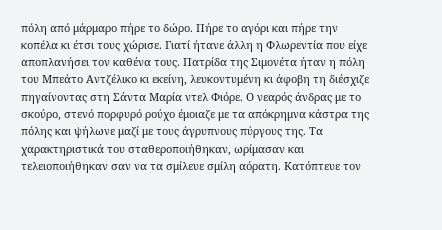πόλη από μάρμαρο πήρε το δώρο. Πήρε το αγόρι και πήρε την κοπέλα κι έτσι τους χώρισε. Γιατί ήτανε άλλη η Φλωρεντία που είχε αποπλανήσει τον καθένα τους. Πατρίδα της Σιμονέτα ήταν η πόλη του Μπεάτο Αντζέλικο κι εκείνη, λευκοντυμένη κι άφοβη τη διέσχιζε πηγαίνοντας στη Σάντα Μαρία ντελ Φιόρε. Ο νεαρός άνδρας με το σκούρο, στενό πορφυρό ρούχο έμοιαζε με τα απόκρημνα κάστρα της πόλης και ψήλωνε μαζί με τους άγρυπνους πύργους της. Τα χαρακτηριστικά του σταθεροποιήθηκαν, ωρίμασαν και τελειοποιήθηκαν σαν να τα σμίλευε σμίλη αόρατη. Κατόπτευε τον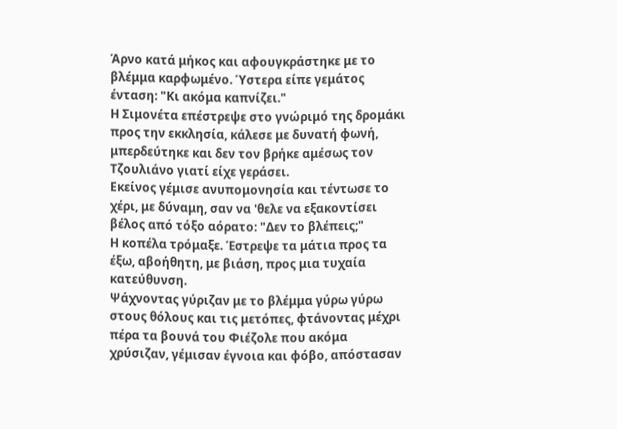Άρνο κατά μήκος και αφουγκράστηκε με το βλέμμα καρφωμένο. Ύστερα είπε γεμάτος ένταση: "Κι ακόμα καπνίζει."
Η Σιμονέτα επέστρεψε στο γνώριμό της δρομάκι προς την εκκλησία, κάλεσε με δυνατή φωνή, μπερδεύτηκε και δεν τον βρήκε αμέσως τον Τζουλιάνο γιατί είχε γεράσει.
Εκείνος γέμισε ανυπομονησία και τέντωσε το χέρι, με δύναμη, σαν να 'θελε να εξακοντίσει βέλος από τόξο αόρατο: "Δεν το βλέπεις;"
Η κοπέλα τρόμαξε. Έστρεψε τα μάτια προς τα έξω, αβοήθητη, με βιάση, προς μια τυχαία κατεύθυνση.
Ψάχνοντας γύριζαν με το βλέμμα γύρω γύρω στους θόλους και τις μετόπες, φτάνοντας μέχρι πέρα τα βουνά του Φιέζολε που ακόμα χρύσιζαν, γέμισαν έγνοια και φόβο, απόστασαν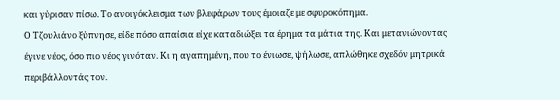και γύρισαν πίσω. Το ανοιγόκλεισμα των βλεφάρων τους έμοιαζε με σφυροκόπημα.
Ο Τζουλιάνο ξύπνησε, είδε πόσο απαίσια είχε καταδιώξει τα έρημα τα μάτια της. Και μετανιώνοντας έγινε νέος, όσο πιο νέος γινόταν. Κι η αγαπημένη, που το ένιωσε, ψήλωσε, απλώθηκε σχεδόν μητρικά περιβάλλοντάς τον.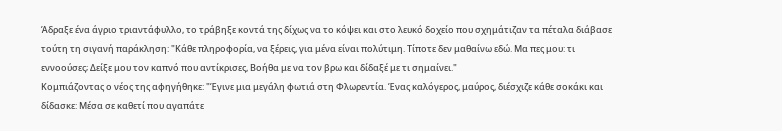Άδραξε ένα άγριο τριαντάφυλλο, το τράβηξε κοντά της δίχως να το κόψει και στο λευκό δοχείο που σχημάτιζαν τα πέταλα διάβασε τούτη τη σιγανή παράκληση: "Κάθε πληροφορία, να ξέρεις, για μένα είναι πολύτιμη. Τίποτε δεν μαθαίνω εδώ. Μα πες μου: τι εννοούσες; Δείξε μου τον καπνό που αντίκρισες, Βοήθα με να τον βρω και δίδαξέ με τι σημαίνει."
Κομπιάζοντας ο νέος της αφηγήθηκε: "Έγινε μια μεγάλη φωτιά στη Φλωρεντία. Ένας καλόγερος, μαύρος, διέσχιζε κάθε σοκάκι και δίδασκε: Μέσα σε καθετί που αγαπάτε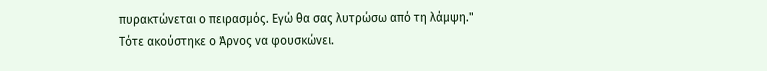πυρακτώνεται ο πειρασμός. Εγώ θα σας λυτρώσω από τη λάμψη."
Τότε ακούστηκε ο Άρνος να φουσκώνει.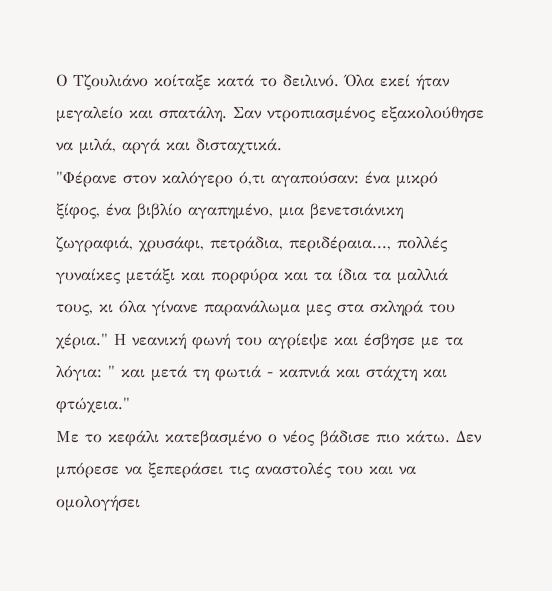Ο Τζουλιάνο κοίταξε κατά το δειλινό. Όλα εκεί ήταν μεγαλείο και σπατάλη. Σαν ντροπιασμένος εξακολούθησε να μιλά, αργά και δισταχτικά.
"Φέρανε στον καλόγερο ό,τι αγαπούσαν: ένα μικρό ξίφος, ένα βιβλίο αγαπημένο, μια βενετσιάνικη ζωγραφιά, χρυσάφι, πετράδια, περιδέραια..., πολλές γυναίκες μετάξι και πορφύρα και τα ίδια τα μαλλιά τους, κι όλα γίνανε παρανάλωμα μες στα σκληρά του χέρια." Η νεανική φωνή του αγρίεψε και έσβησε με τα λόγια: " και μετά τη φωτιά - καπνιά και στάχτη και φτώχεια."
Με το κεφάλι κατεβασμένο ο νέος βάδισε πιο κάτω. Δεν μπόρεσε να ξεπεράσει τις αναστολές του και να ομολογήσει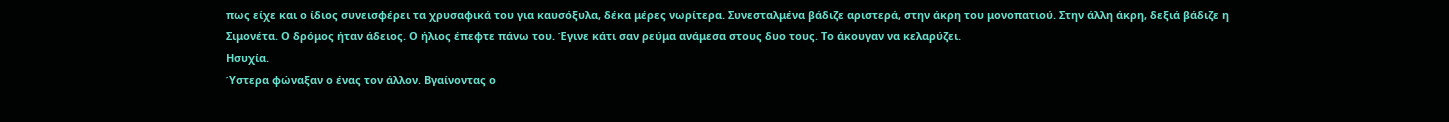πως είχε και ο ίδιος συνεισφέρει τα χρυσαφικά του για καυσόξυλα, δέκα μέρες νωρίτερα. Συνεσταλμένα βάδιζε αριστερά, στην άκρη του μονοπατιού. Στην άλλη άκρη, δεξιά βάδιζε η Σιμονέτα. Ο δρόμος ήταν άδειος. Ο ήλιος έπεφτε πάνω του. Έγινε κάτι σαν ρεύμα ανάμεσα στους δυο τους. Το άκουγαν να κελαρύζει.
Ησυχία.
Ύστερα φώναξαν ο ένας τον άλλον. Βγαίνοντας ο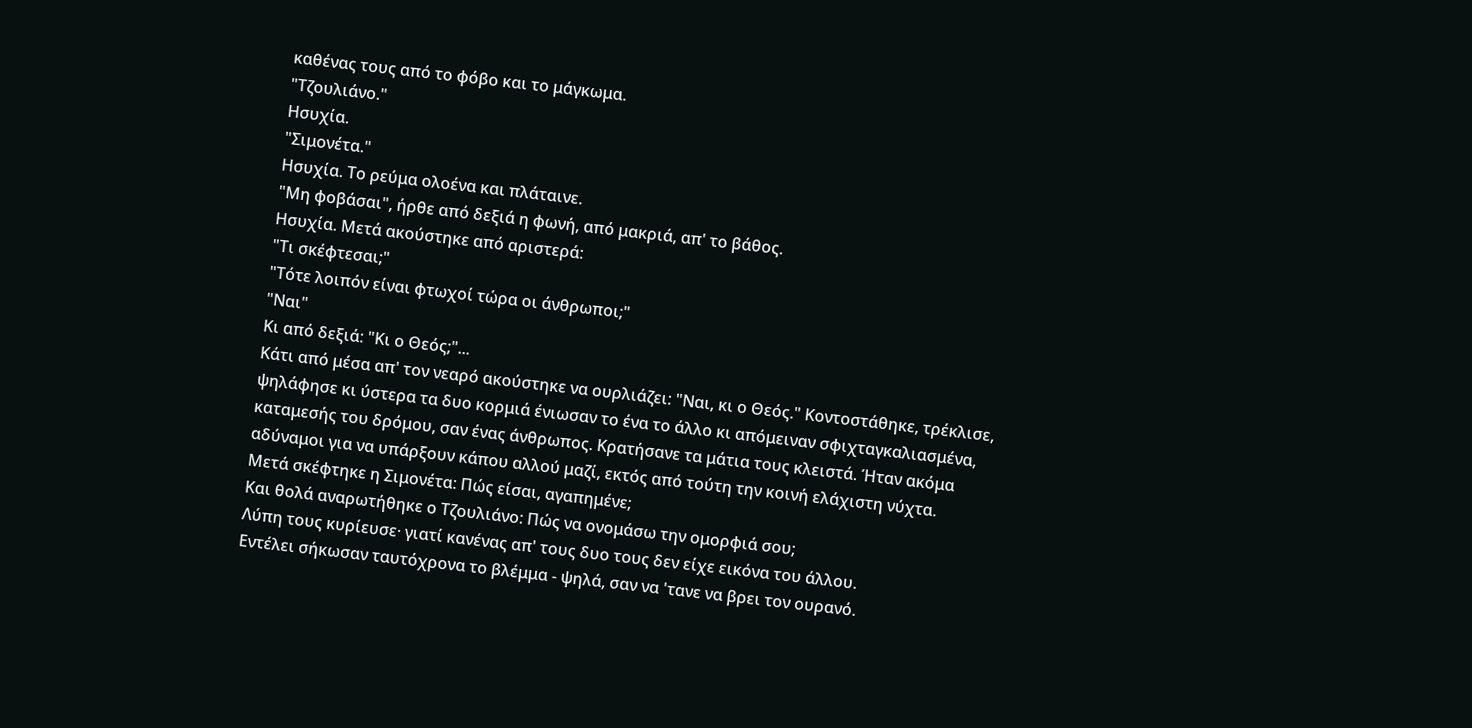καθένας τους από το φόβο και το μάγκωμα.
"Τζουλιάνο."
Ησυχία.
"Σιμονέτα."
Ησυχία. Το ρεύμα ολοένα και πλάταινε.
"Μη φοβάσαι", ήρθε από δεξιά η φωνή, από μακριά, απ' το βάθος.
Ησυχία. Μετά ακούστηκε από αριστερά:
"Τι σκέφτεσαι;"
"Τότε λοιπόν είναι φτωχοί τώρα οι άνθρωποι;"
"Ναι"
Κι από δεξιά: "Κι ο Θεός;"...
Κάτι από μέσα απ' τον νεαρό ακούστηκε να ουρλιάζει: "Ναι, κι ο Θεός." Κοντοστάθηκε, τρέκλισε, ψηλάφησε κι ύστερα τα δυο κορμιά ένιωσαν το ένα το άλλο κι απόμειναν σφιχταγκαλιασμένα, καταμεσής του δρόμου, σαν ένας άνθρωπος. Κρατήσανε τα μάτια τους κλειστά. Ήταν ακόμα αδύναμοι για να υπάρξουν κάπου αλλού μαζί, εκτός από τούτη την κοινή ελάχιστη νύχτα.
Μετά σκέφτηκε η Σιμονέτα: Πώς είσαι, αγαπημένε;
Και θολά αναρωτήθηκε ο Τζουλιάνο: Πώς να ονομάσω την ομορφιά σου;
Λύπη τους κυρίευσε· γιατί κανένας απ' τους δυο τους δεν είχε εικόνα του άλλου.
Εντέλει σήκωσαν ταυτόχρονα το βλέμμα - ψηλά, σαν να 'τανε να βρει τον ουρανό.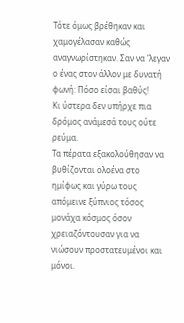Τότε όμως βρέθηκαν και χαμογέλασαν καθώς αναγνωρίστηκαν. Σαν να 'λεγαν ο ένας στον άλλον με δυνατή φωνή: Πόσο είσαι βαθύς!
Κι ύστερα δεν υπήρχε πια δρόμος ανάμεσά τους ούτε ρεύμα.
Τα πέρατα εξακολούθησαν να βυθίζονται ολοένα στο ημίφως και γύρω τους απόμεινε ξύπνιος τόσος μονάχα κόσμος όσον χρειαζόντουσαν για να νιώσουν προστατευμένοι και μόνοι.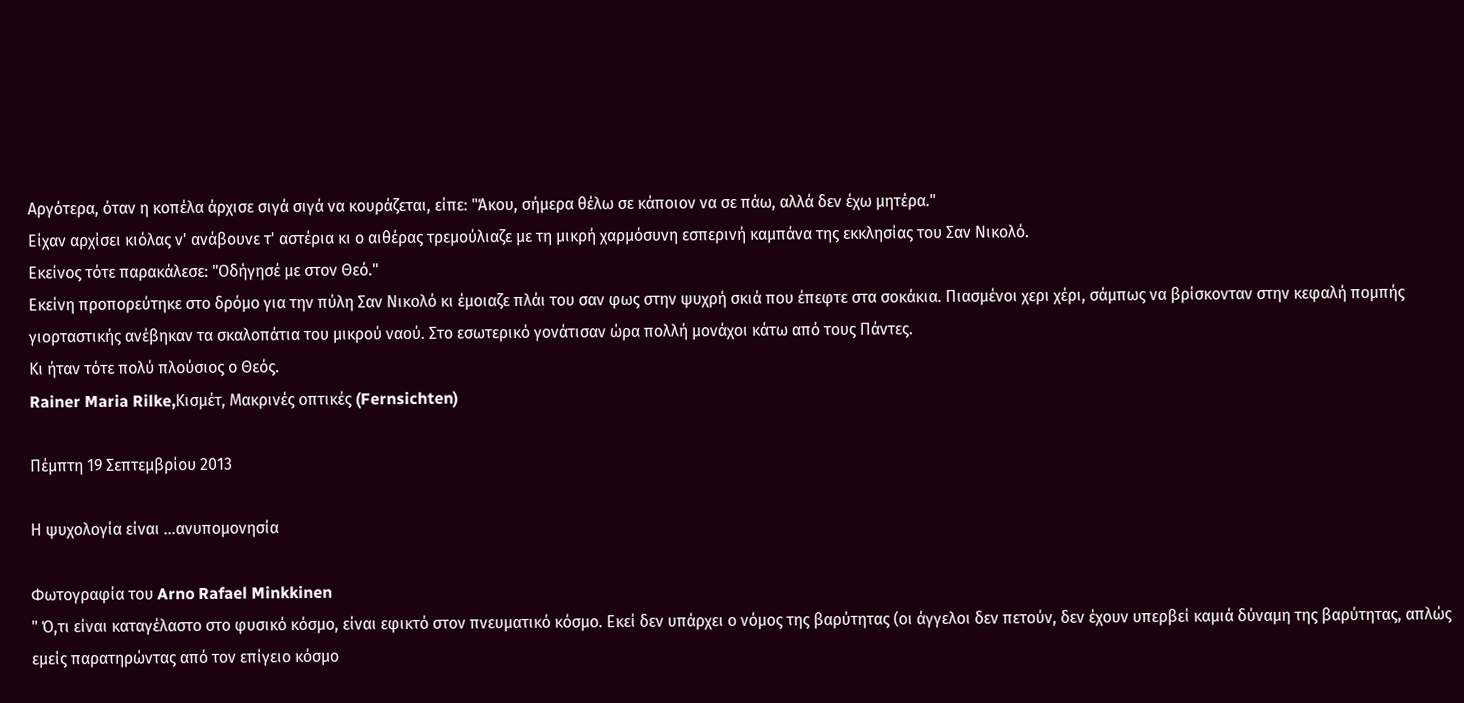Αργότερα, όταν η κοπέλα άρχισε σιγά σιγά να κουράζεται, είπε: "Άκου, σήμερα θέλω σε κάποιον να σε πάω, αλλά δεν έχω μητέρα."
Είχαν αρχίσει κιόλας ν' ανάβουνε τ' αστέρια κι ο αιθέρας τρεμούλιαζε με τη μικρή χαρμόσυνη εσπερινή καμπάνα της εκκλησίας του Σαν Νικολό.
Εκείνος τότε παρακάλεσε: "Οδήγησέ με στον Θεό."
Εκείνη προπορεύτηκε στο δρόμο για την πύλη Σαν Νικολό κι έμοιαζε πλάι του σαν φως στην ψυχρή σκιά που έπεφτε στα σοκάκια. Πιασμένοι χερι χέρι, σάμπως να βρίσκονταν στην κεφαλή πομπής γιορταστικής ανέβηκαν τα σκαλοπάτια του μικρού ναού. Στο εσωτερικό γονάτισαν ώρα πολλή μονάχοι κάτω από τους Πάντες.
Κι ήταν τότε πολύ πλούσιος ο Θεός.
Rainer Maria Rilke,Κισμέτ, Μακρινές οπτικές (Fernsichten)

Πέμπτη 19 Σεπτεμβρίου 2013

Η ψυχολογία είναι ...ανυπομονησία

Φωτογραφία του Arno Rafael Minkkinen
" Ό,τι είναι καταγέλαστο στο φυσικό κόσμο, είναι εφικτό στον πνευματικό κόσμο. Εκεί δεν υπάρχει ο νόμος της βαρύτητας (οι άγγελοι δεν πετούν, δεν έχουν υπερβεί καμιά δύναμη της βαρύτητας, απλώς εμείς παρατηρώντας από τον επίγειο κόσμο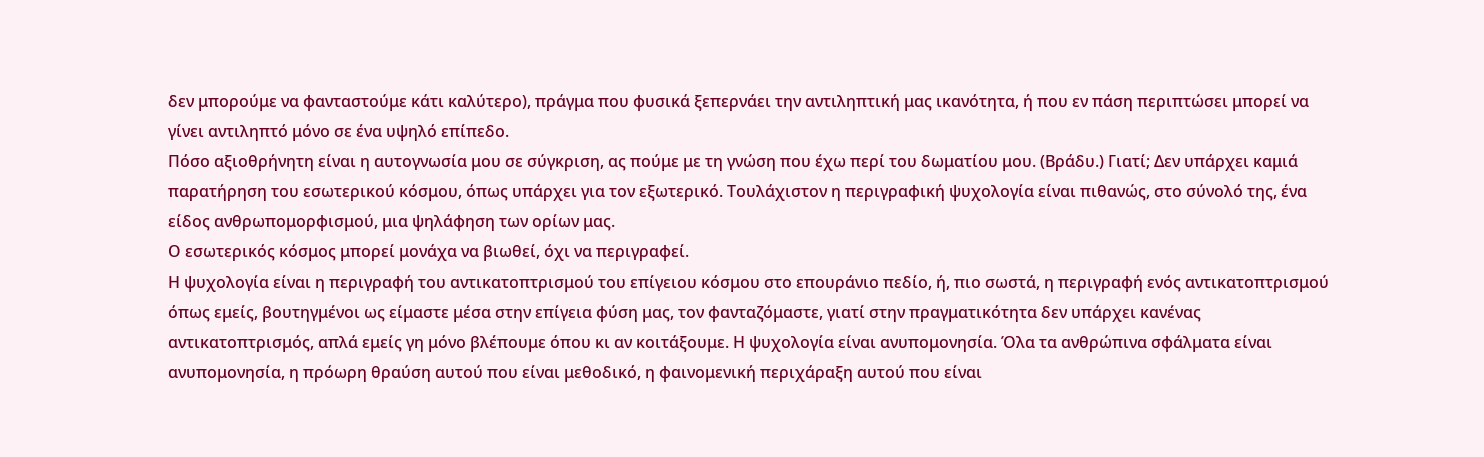δεν μπορούμε να φανταστούμε κάτι καλύτερο), πράγμα που φυσικά ξεπερνάει την αντιληπτική μας ικανότητα, ή που εν πάση περιπτώσει μπορεί να γίνει αντιληπτό μόνο σε ένα υψηλό επίπεδο.
Πόσο αξιοθρήνητη είναι η αυτογνωσία μου σε σύγκριση, ας πούμε με τη γνώση που έχω περί του δωματίου μου. (Βράδυ.) Γιατί; Δεν υπάρχει καμιά παρατήρηση του εσωτερικού κόσμου, όπως υπάρχει για τον εξωτερικό. Τουλάχιστον η περιγραφική ψυχολογία είναι πιθανώς, στο σύνολό της, ένα είδος ανθρωπομορφισμού, μια ψηλάφηση των ορίων μας.
Ο εσωτερικός κόσμος μπορεί μονάχα να βιωθεί, όχι να περιγραφεί.
Η ψυχολογία είναι η περιγραφή του αντικατοπτρισμού του επίγειου κόσμου στο επουράνιο πεδίο, ή, πιο σωστά, η περιγραφή ενός αντικατοπτρισμού όπως εμείς, βουτηγμένοι ως είμαστε μέσα στην επίγεια φύση μας, τον φανταζόμαστε, γιατί στην πραγματικότητα δεν υπάρχει κανένας αντικατοπτρισμός, απλά εμείς γη μόνο βλέπουμε όπου κι αν κοιτάξουμε. Η ψυχολογία είναι ανυπομονησία. Όλα τα ανθρώπινα σφάλματα είναι ανυπομονησία, η πρόωρη θραύση αυτού που είναι μεθοδικό, η φαινομενική περιχάραξη αυτού που είναι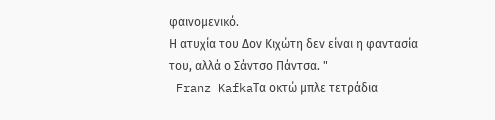φαινομενικό.
Η ατυχία του Δον Κιχώτη δεν είναι η φαντασία του, αλλά ο Σάντσο Πάντσα. "
 Franz KafkaΤα οκτώ μπλε τετράδια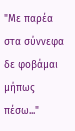"Με παρέα στα σύννεφα δε φοβάμαι μήπως πέσω..."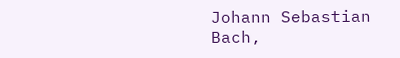Johann Sebastian Bach,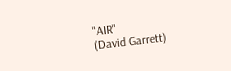"AIR"
(David Garrett)